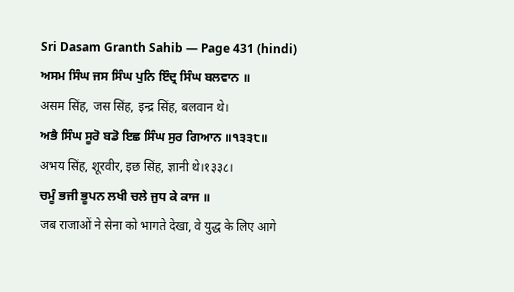Sri Dasam Granth Sahib — Page 431 (hindi)
ਅਸਮ ਸਿੰਘ ਜਸ ਸਿੰਘ ਪੁਨਿ ਇੰਦ੍ਰ ਸਿੰਘ ਬਲਵਾਨ ॥
असम सिंह, जस सिंह, इन्द्र सिंह, बलवान थे।
ਅਭੈ ਸਿੰਘ ਸੂਰੋ ਬਡੋ ਇਛ ਸਿੰਘ ਸੁਰ ਗਿਆਨ ॥੧੩੩੮॥
अभय सिंह, शूरवीर, इछ सिंह, ज्ञानी थे।१३३८।
ਚਮੂੰ ਭਜੀ ਭੂਪਨ ਲਖੀ ਚਲੇ ਜੁਧ ਕੇ ਕਾਜ ॥
जब राजाओं ने सेना को भागते देखा, वे युद्ध के लिए आगे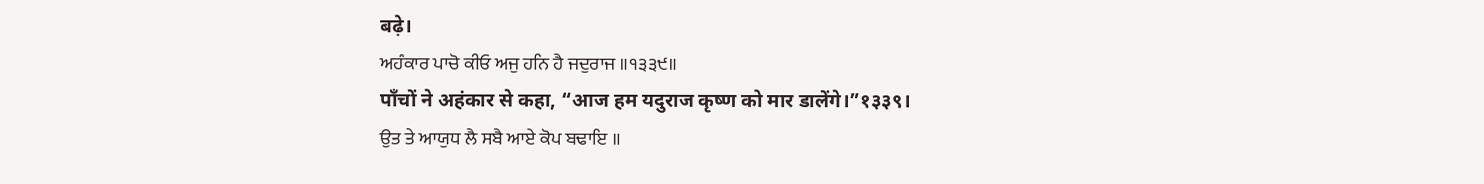बढ़े।
ਅਹੰਕਾਰ ਪਾਚੋ ਕੀਓ ਅਜੁ ਹਨਿ ਹੈ ਜਦੁਰਾਜ ॥੧੩੩੯॥
पाँचों ने अहंकार से कहा, “आज हम यदुराज कृष्ण को मार डालेंगे।”१३३९।
ਉਤ ਤੇ ਆਯੁਧ ਲੈ ਸਬੈ ਆਏ ਕੋਪ ਬਢਾਇ ॥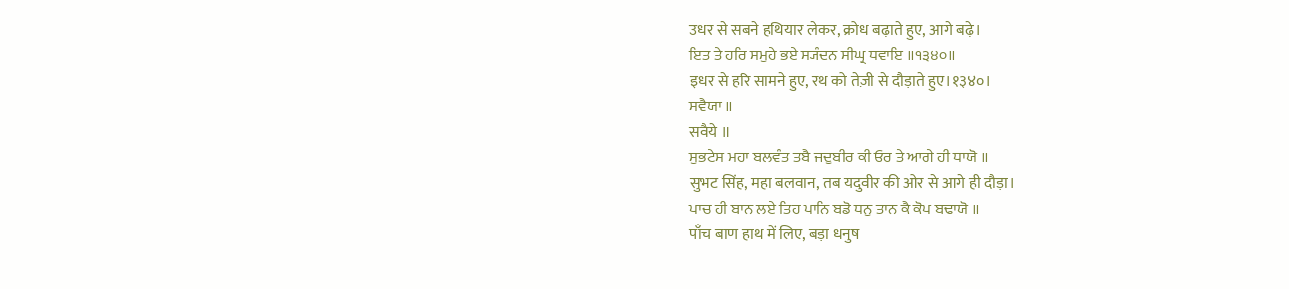उधर से सबने हथियार लेकर, क्रोध बढ़ाते हुए, आगे बढ़े।
ਇਤ ਤੇ ਹਰਿ ਸਮੁਹੇ ਭਏ ਸ੍ਯੰਦਨ ਸੀਘ੍ਰ ਧਵਾਇ ॥੧੩੪੦॥
इधर से हरि सामने हुए, रथ को तेज़ी से दौड़ाते हुए।१३४०।
ਸਵੈਯਾ ॥
सवैये ॥
ਸੁਭਟੇਸ ਮਹਾ ਬਲਵੰਤ ਤਬੈ ਜਦੁਬੀਰ ਕੀ ਓਰ ਤੇ ਆਗੇ ਹੀ ਧਾਯੋ ॥
सुभट सिंह, महा बलवान, तब यदुवीर की ओर से आगे ही दौड़ा।
ਪਾਚ ਹੀ ਬਾਨ ਲਏ ਤਿਹ ਪਾਨਿ ਬਡੋ ਧਨੁ ਤਾਨ ਕੈ ਕੋਪ ਬਢਾਯੋ ॥
पाँच बाण हाथ में लिए, बड़ा धनुष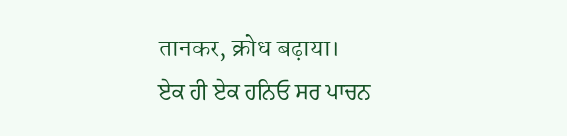तानकर, क्रोध बढ़ाया।
ਏਕ ਹੀ ਏਕ ਹਨਿਓ ਸਰ ਪਾਚਨ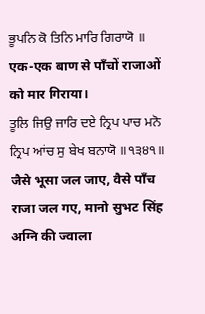ਭੂਪਨਿ ਕੋ ਤਿਨਿ ਮਾਰਿ ਗਿਰਾਯੋ ॥
एक-एक बाण से पाँचों राजाओं को मार गिराया।
ਤੂਲਿ ਜਿਉ ਜਾਰਿ ਦਏ ਨ੍ਰਿਪ ਪਾਚ ਮਨੋ ਨ੍ਰਿਪ ਆਂਚ ਸੁ ਬੇਖ ਬਨਾਯੋ ॥੧੩੪੧॥
जैसे भूसा जल जाए, वैसे पाँच राजा जल गए, मानो सुभट सिंह अग्नि की ज्वाला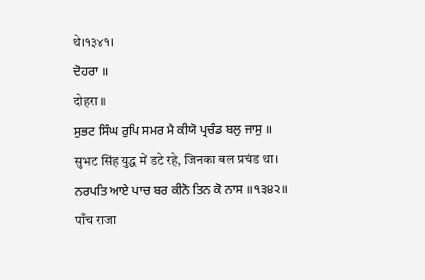थे।१३४१।
ਦੋਹਰਾ ॥
दोहरा ॥
ਸੁਭਟ ਸਿੰਘ ਰੁਪਿ ਸਮਰ ਮੈ ਕੀਯੋ ਪ੍ਰਚੰਡ ਬਲੁ ਜਾਸੁ ॥
सुभट सिंह युद्ध में डटे रहे, जिनका बल प्रचंड था।
ਨਰਪਤਿ ਆਏ ਪਾਚ ਬਰ ਕੀਨੋ ਤਿਨ ਕੋ ਨਾਸ ॥੧੩੪੨॥
पाँच राजा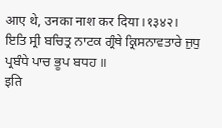आए थे, उनका नाश कर दिया।१३४२।
ਇਤਿ ਸ੍ਰੀ ਬਚਿਤ੍ਰ ਨਾਟਕ ਗ੍ਰੰਥੇ ਕ੍ਰਿਸਨਾਵਤਾਰੇ ਜੁਧੁ ਪ੍ਰਬੰਧੇ ਪਾਚ ਭੂਪ ਬਧਹ ॥
इति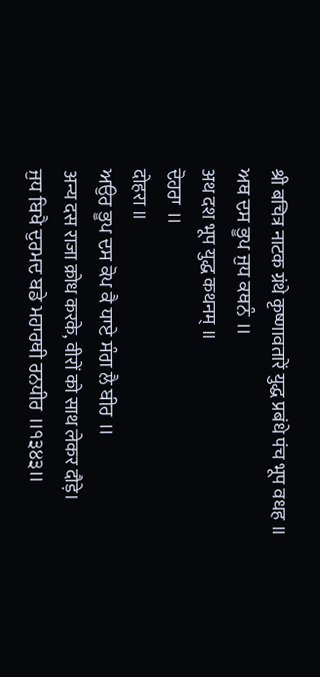श्री बचित्र नाटक ग्रंथे कृष्णावतारें युद्ध प्रबंधे पंच भूप वधह ॥
ਅਥ ਦਸ ਭੂਪ ਜੁਧ ਕਥਨੰ ॥
अथ दश भूप युद्ध कथनम् ॥
ਦੋਹਰਾ ॥
दोहरा ॥
ਅਉਰ ਭੂਪ ਦਸ ਕੋਪ ਕੈ ਧਾਏ ਸੰਗ ਲੈ ਬੀਰ ॥
अन्य दस राजा क्रोध करके, वीरों को साथ लेकर दौड़े।
ਜੁਧ ਬਿਖੈ ਦੁਰਮਦ ਬਡੇ ਮਹਾਰਥੀ ਰਨਧੀਰ ॥੧੩੪੩॥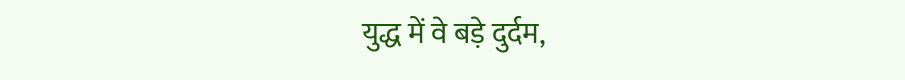युद्ध में वे बड़े दुर्दम,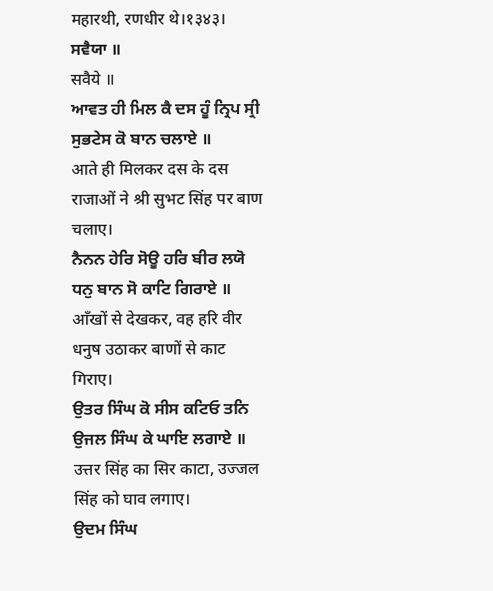महारथी, रणधीर थे।१३४३।
ਸਵੈਯਾ ॥
सवैये ॥
ਆਵਤ ਹੀ ਮਿਲ ਕੈ ਦਸ ਹੂੰ ਨ੍ਰਿਪ ਸ੍ਰੀ ਸੁਭਟੇਸ ਕੋ ਬਾਨ ਚਲਾਏ ॥
आते ही मिलकर दस के दस राजाओं ने श्री सुभट सिंह पर बाण चलाए।
ਨੈਨਨ ਹੇਰਿ ਸੋਊ ਹਰਿ ਬੀਰ ਲਯੋ ਧਨੁ ਬਾਨ ਸੋ ਕਾਟਿ ਗਿਰਾਏ ॥
आँखों से देखकर, वह हरि वीर धनुष उठाकर बाणों से काट गिराए।
ਉਤਰ ਸਿੰਘ ਕੋ ਸੀਸ ਕਟਿਓ ਤਨਿ ਉਜਲ ਸਿੰਘ ਕੇ ਘਾਇ ਲਗਾਏ ॥
उत्तर सिंह का सिर काटा, उज्जल सिंह को घाव लगाए।
ਉਦਮ ਸਿੰਘ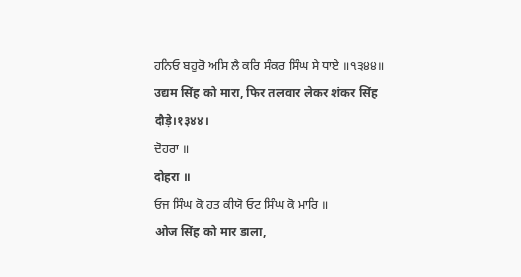ਹਨਿਓ ਬਹੁਰੋ ਅਸਿ ਲੈ ਕਰਿ ਸੰਕਰ ਸਿੰਘ ਸੇ ਧਾਏ ॥੧੩੪੪॥
उद्यम सिंह को मारा, फिर तलवार लेकर शंकर सिंह दौड़े।१३४४।
ਦੋਹਰਾ ॥
दोहरा ॥
ਓਜ ਸਿੰਘ ਕੋ ਹਤ ਕੀਯੋ ਓਟ ਸਿੰਘ ਕੋ ਮਾਰਿ ॥
ओज सिंह को मार डाला,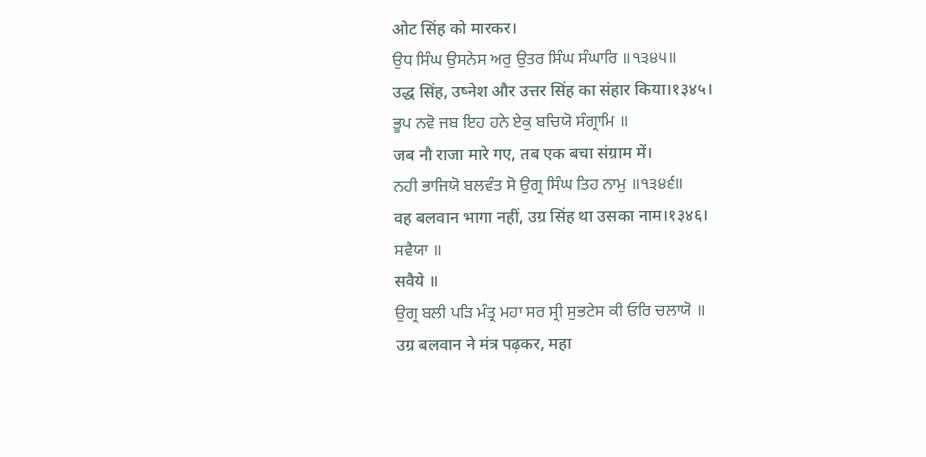ओट सिंह को मारकर।
ਉਧ ਸਿੰਘ ਉਸਨੇਸ ਅਰੁ ਉਤਰ ਸਿੰਘ ਸੰਘਾਰਿ ॥੧੩੪੫॥
उद्ध सिंह, उष्नेश और उत्तर सिंह का संहार किया।१३४५।
ਭੂਪ ਨਵੋ ਜਬ ਇਹ ਹਨੇ ਏਕੁ ਬਚਿਯੋ ਸੰਗ੍ਰਾਮਿ ॥
जब नौ राजा मारे गए, तब एक बचा संग्राम में।
ਨਹੀ ਭਾਜਿਯੋ ਬਲਵੰਤ ਸੋ ਉਗ੍ਰ ਸਿੰਘ ਤਿਹ ਨਾਮੁ ॥੧੩੪੬॥
वह बलवान भागा नहीं, उग्र सिंह था उसका नाम।१३४६।
ਸਵੈਯਾ ॥
सवैये ॥
ਉਗ੍ਰ ਬਲੀ ਪੜਿ ਮੰਤ੍ਰ ਮਹਾ ਸਰ ਸ੍ਰੀ ਸੁਭਟੇਸ ਕੀ ਓਰਿ ਚਲਾਯੋ ॥
उग्र बलवान ने मंत्र पढ़कर, महा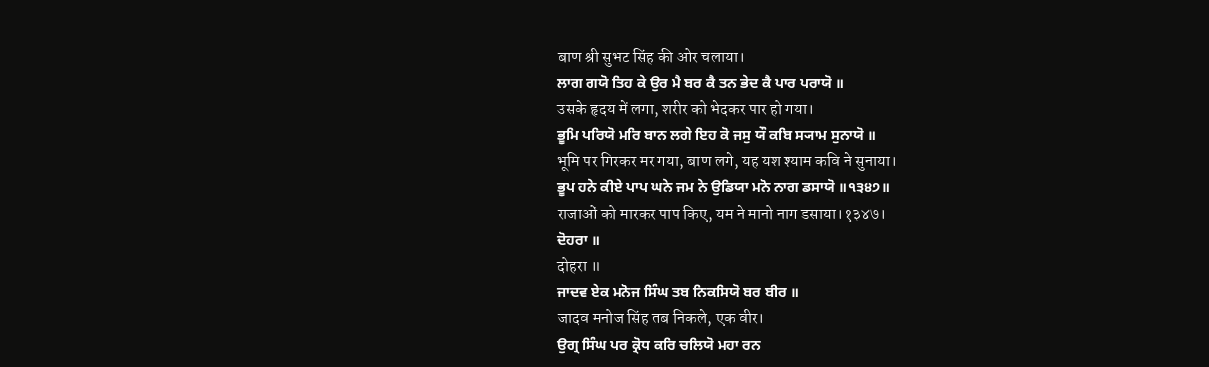बाण श्री सुभट सिंह की ओर चलाया।
ਲਾਗ ਗਯੋ ਤਿਹ ਕੇ ਉਰ ਮੈ ਬਰ ਕੈ ਤਨ ਭੇਦ ਕੈ ਪਾਰ ਪਰਾਯੋ ॥
उसके हृदय में लगा, शरीर को भेदकर पार हो गया।
ਭੂਮਿ ਪਰਿਯੋ ਮਰਿ ਬਾਨ ਲਗੇ ਇਹ ਕੋ ਜਸੁ ਯੌ ਕਬਿ ਸ੍ਯਾਮ ਸੁਨਾਯੋ ॥
भूमि पर गिरकर मर गया, बाण लगे, यह यश श्याम कवि ने सुनाया।
ਭੂਪ ਹਨੇ ਕੀਏ ਪਾਪ ਘਨੇ ਜਮ ਨੇ ਉਡਿਯਾ ਮਨੋ ਨਾਗ ਡਸਾਯੋ ॥੧੩੪੭॥
राजाओं को मारकर पाप किए, यम ने मानो नाग डसाया।१३४७।
ਦੋਹਰਾ ॥
दोहरा ॥
ਜਾਦਵ ਏਕ ਮਨੋਜ ਸਿੰਘ ਤਬ ਨਿਕਸਿਯੋ ਬਰ ਬੀਰ ॥
जादव मनोज सिंह तब निकले, एक वीर।
ਉਗ੍ਰ ਸਿੰਘ ਪਰ ਕ੍ਰੋਧ ਕਰਿ ਚਲਿਯੋ ਮਹਾ ਰਨ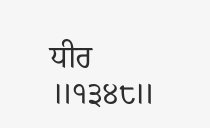ਧੀਰ ॥੧੩੪੮॥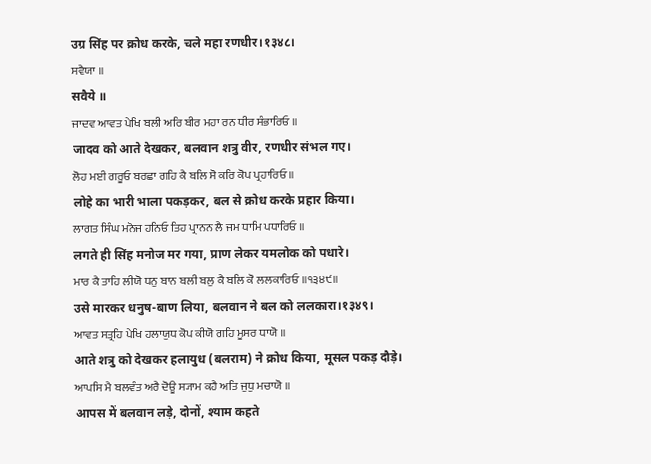उग्र सिंह पर क्रोध करके, चले महा रणधीर।१३४८।
ਸਵੈਯਾ ॥
सवैये ॥
ਜਾਦਵ ਆਵਤ ਪੇਖਿ ਬਲੀ ਅਰਿ ਬੀਰ ਮਹਾ ਰਨ ਧੀਰ ਸੰਭਾਰਿਓ ॥
जादव को आते देखकर, बलवान शत्रु वीर, रणधीर संभल गए।
ਲੋਹ ਮਈ ਗਰੂਓ ਬਰਛਾ ਗਹਿ ਕੈ ਬਲਿ ਸੋ ਕਰਿ ਕੋਪ ਪ੍ਰਹਾਰਿਓ ॥
लोहे का भारी भाला पकड़कर, बल से क्रोध करके प्रहार किया।
ਲਾਗਤ ਸਿੰਘ ਮਨੋਜ ਹਨਿਓ ਤਿਹ ਪ੍ਰਾਨਨ ਲੈ ਜਮ ਧਾਮਿ ਪਧਾਰਿਓ ॥
लगते ही सिंह मनोज मर गया, प्राण लेकर यमलोक को पधारे।
ਮਾਰ ਕੈ ਤਾਹਿ ਲੀਯੋ ਧਨੁ ਬਾਨ ਬਲੀ ਬਲੁ ਕੈ ਬਲਿ ਕੋ ਲਲਕਾਰਿਓ ॥੧੩੪੯॥
उसे मारकर धनुष-बाण लिया, बलवान ने बल को ललकारा।१३४९।
ਆਵਤ ਸਤ੍ਰਹਿ ਪੇਖਿ ਹਲਾਯੁਧ ਕੋਪ ਕੀਯੋ ਗਹਿ ਮੂਸਰ ਧਾਯੋ ॥
आते शत्रु को देखकर हलायुध (बलराम) ने क्रोध किया, मूसल पकड़ दौड़े।
ਆਪਸਿ ਮੈ ਬਲਵੰਤ ਅਰੈ ਦੋਊ ਸ੍ਯਾਮ ਕਹੈ ਅਤਿ ਜੁਧੁ ਮਚਾਯੋ ॥
आपस में बलवान लड़े, दोनों, श्याम कहते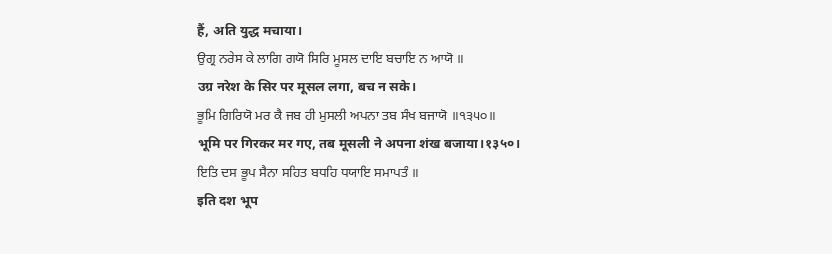हैं, अति युद्ध मचाया।
ਉਗ੍ਰ ਨਰੇਸ ਕੇ ਲਾਗਿ ਗਯੋ ਸਿਰਿ ਮੂਸਲ ਦਾਇ ਬਚਾਇ ਨ ਆਯੋ ॥
उग्र नरेश के सिर पर मूसल लगा, बच न सके।
ਭੂਮਿ ਗਿਰਿਯੋ ਮਰ ਕੈ ਜਬ ਹੀ ਮੁਸਲੀ ਅਪਨਾ ਤਬ ਸੰਖ ਬਜਾਯੋ ॥੧੩੫੦॥
भूमि पर गिरकर मर गए, तब मूसली ने अपना शंख बजाया।१३५०।
ਇਤਿ ਦਸ ਭੂਪ ਸੈਨਾ ਸਹਿਤ ਬਧਹਿ ਧਯਾਇ ਸਮਾਪਤੰ ॥
इति दश भूप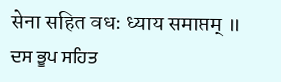सेना सहित वधः ध्याय समाप्तम् ॥
ਦਸ ਭੂਪ ਸਹਿਤ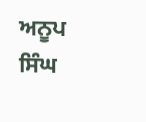ਅਨੂਪ ਸਿੰਘ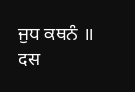ਜੁਧ ਕਥਨੰ ॥
दस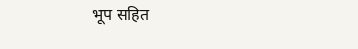भूप सहित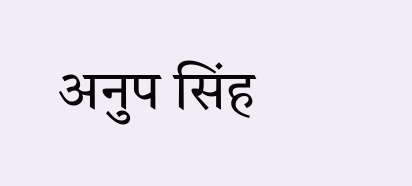अनुप सिंह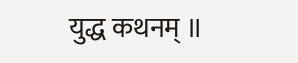युद्ध कथनम् ॥